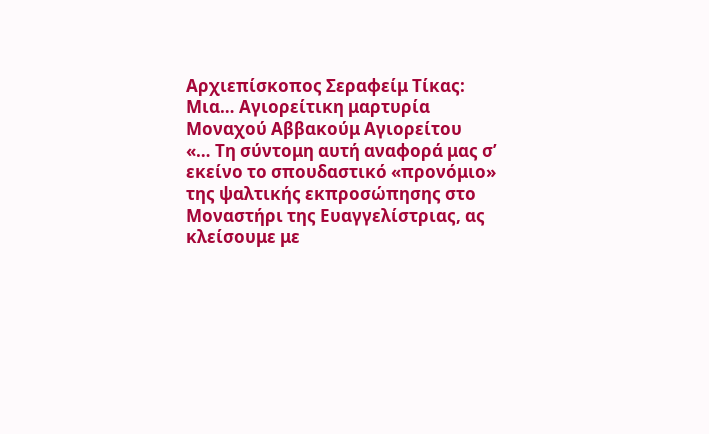Aρχιεπίσκοπος Σεραφείμ Τίκας: Μια… Αγιορείτικη μαρτυρία
Μοναχού Αββακούμ Αγιορείτου
«… Τη σύντομη αυτή αναφορά μας σ’ εκείνο το σπουδαστικό «προνόμιο» της ψαλτικής εκπροσώπησης στο Μοναστήρι της Ευαγγελίστριας, ας κλείσουμε με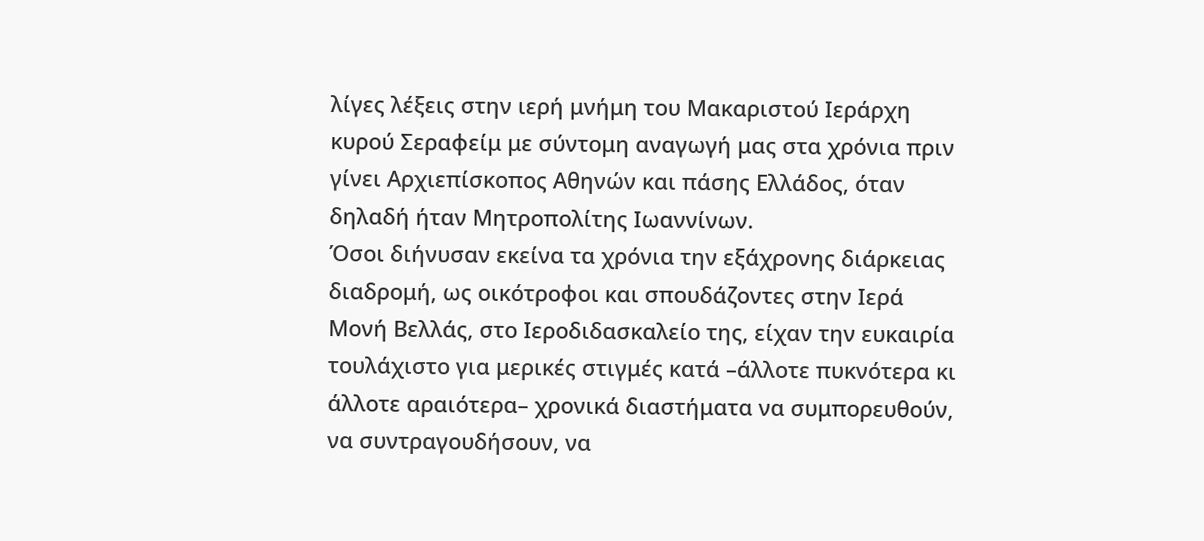λίγες λέξεις στην ιερή μνήμη του Μακαριστού Ιεράρχη κυρού Σεραφείμ με σύντομη αναγωγή μας στα χρόνια πριν γίνει Αρχιεπίσκοπος Αθηνών και πάσης Ελλάδος, όταν δηλαδή ήταν Μητροπολίτης Ιωαννίνων.
Όσοι διήνυσαν εκείνα τα χρόνια την εξάχρονης διάρκειας διαδρομή, ως οικότροφοι και σπουδάζοντες στην Ιερά Μονή Βελλάς, στο Ιεροδιδασκαλείο της, είχαν την ευκαιρία τουλάχιστο για μερικές στιγμές κατά –άλλοτε πυκνότερα κι άλλοτε αραιότερα– χρονικά διαστήματα να συμπορευθούν, να συντραγουδήσουν, να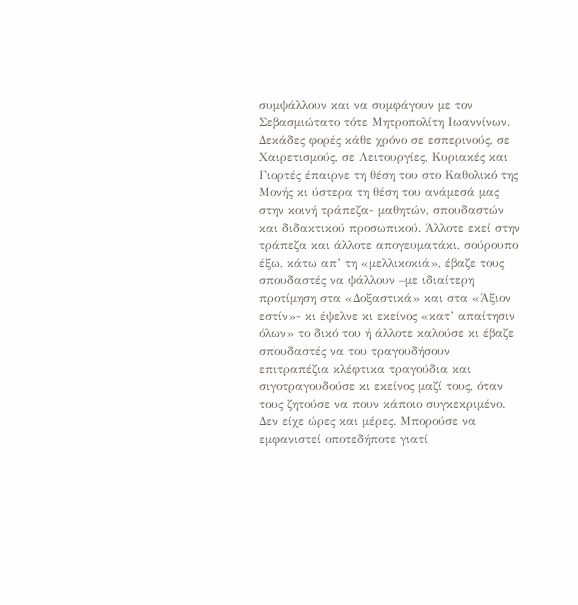συμψάλλουν και να συμφάγουν με τον Σεβασμιώτατο τότε Μητροπολίτη Ιωαννίνων. Δεκάδες φορές κάθε χρόνο σε εσπερινούς, σε Χαιρετισμούς, σε Λειτουργίες, Κυριακές και Γιορτές έπαιρνε τη θέση του στο Καθολικό της Μονής κι ύστερα τη θέση του ανάμεσά μας στην κοινή τράπεζα- μαθητών, σπουδαστών και διδακτικού προσωπικού. Άλλοτε εκεί στην τράπεζα και άλλοτε απογευματάκι, σούρουπο έξω, κάτω απ’ τη «μελλικοκιά», έβαζε τους σπουδαστές να ψάλλουν –με ιδιαίτερη προτίμηση στα «Δοξαστικά» και στα «Άξιον εστίν»- κι έψελνε κι εκείνος «κατ’ απαίτησιν όλων» το δικό του ή άλλοτε καλούσε κι έβαζε σπουδαστές να του τραγουδήσουν επιτραπέζια κλέφτικα τραγούδια και σιγοτραγουδούσε κι εκείνος μαζί τους, όταν τους ζητούσε να πουν κάποιο συγκεκριμένο.
Δεν είχε ώρες και μέρες. Μπορούσε να εμφανιστεί οποτεδήποτε γιατί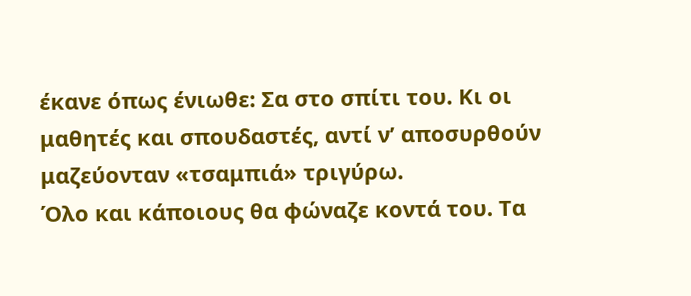έκανε όπως ένιωθε: Σα στο σπίτι του. Κι οι μαθητές και σπουδαστές, αντί ν’ αποσυρθούν μαζεύονταν «τσαμπιά» τριγύρω.
Όλο και κάποιους θα φώναζε κοντά του. Τα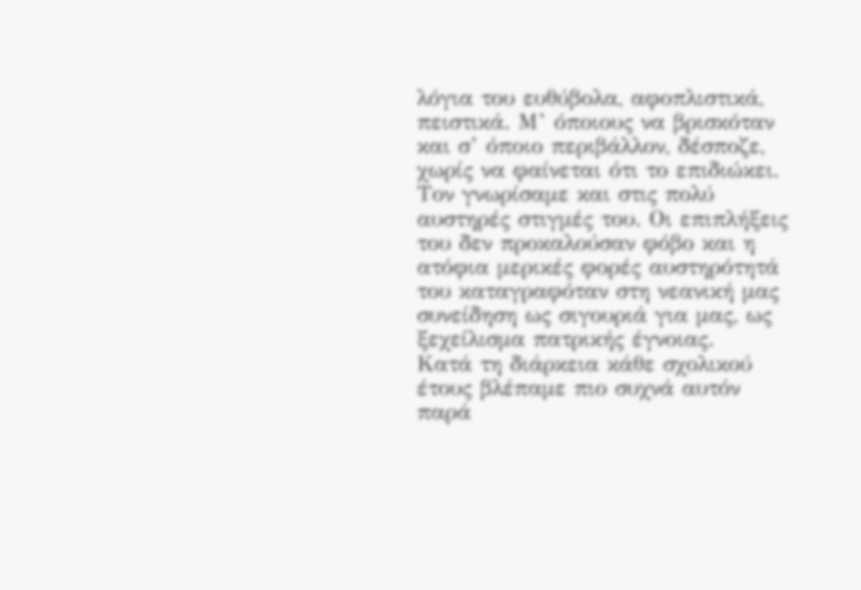λόγια του ευθύβολα, αφοπλιστικά, πειστικά. Μ’ όποιους να βρισκόταν και σ’ όποιο περιβάλλον, δέσποζε, χωρίς να φαίνεται ότι το επιδιώκει. Τον γνωρίσαμε και στις πολύ αυστηρές στιγμές του. Οι επιπλήξεις του δεν προκαλούσαν φόβο και η ατόφια μερικές φορές αυστηρότητά του καταγραφόταν στη νεανική μας συνείδηση ως σιγουριά για μας, ως ξεχείλισμα πατρικής έγνοιας.
Κατά τη διάρκεια κάθε σχολικού έτους βλέπαμε πιο συχνά αυτόν παρά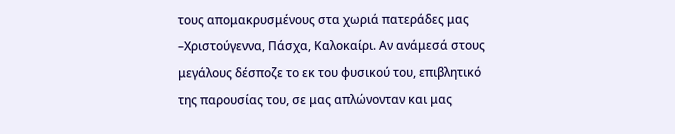τους απομακρυσμένους στα χωριά πατεράδες μας –Χριστούγεννα, Πάσχα, Καλοκαίρι. Αν ανάμεσά στους μεγάλους δέσποζε το εκ του φυσικού του, επιβλητικό της παρουσίας του, σε μας απλώνονταν και μας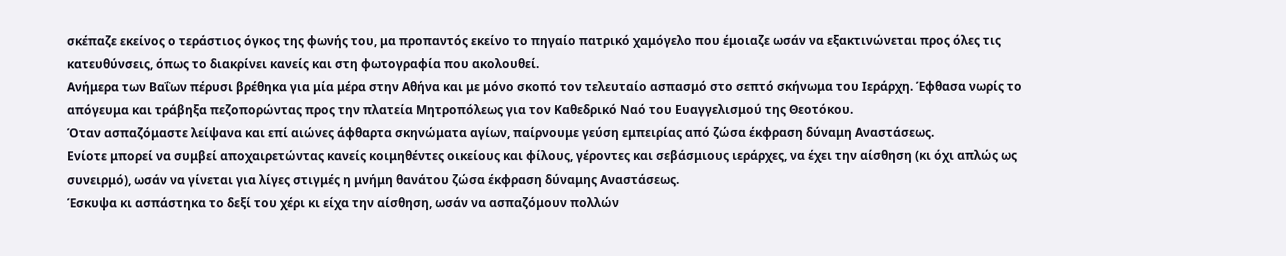σκέπαζε εκείνος ο τεράστιος όγκος της φωνής του, μα προπαντός εκείνο το πηγαίο πατρικό χαμόγελο που έμοιαζε ωσάν να εξακτινώνεται προς όλες τις κατευθύνσεις, όπως το διακρίνει κανείς και στη φωτογραφία που ακολουθεί.
Ανήμερα των Βαΐων πέρυσι βρέθηκα για μία μέρα στην Αθήνα και με μόνο σκοπό τον τελευταίο ασπασμό στο σεπτό σκήνωμα του Ιεράρχη. Έφθασα νωρίς το απόγευμα και τράβηξα πεζοπορώντας προς την πλατεία Μητροπόλεως για τον Καθεδρικό Ναό του Ευαγγελισμού της Θεοτόκου.
Όταν ασπαζόμαστε λείψανα και επί αιώνες άφθαρτα σκηνώματα αγίων, παίρνουμε γεύση εμπειρίας από ζώσα έκφραση δύναμη Αναστάσεως.
Ενίοτε μπορεί να συμβεί αποχαιρετώντας κανείς κοιμηθέντες οικείους και φίλους, γέροντες και σεβάσμιους ιεράρχες, να έχει την αίσθηση (κι όχι απλώς ως συνειρμό), ωσάν να γίνεται για λίγες στιγμές η μνήμη θανάτου ζώσα έκφραση δύναμης Αναστάσεως.
Έσκυψα κι ασπάστηκα το δεξί του χέρι κι είχα την αίσθηση, ωσάν να ασπαζόμουν πολλών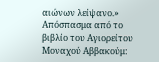αιώνων λείψανο.»
Απόσπασμα από το βιβλίο του Αγιορείτου Μοναχού Αββακούμ: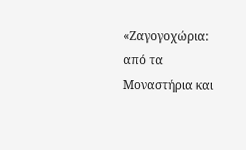«Ζαγογοχώρια: από τα Μοναστήρια και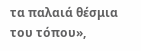τα παλαιά θέσμια του τόπου»,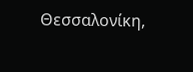Θεσσαλονίκη,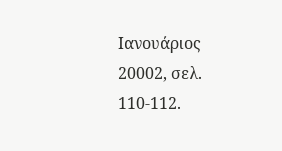Ιανουάριος 20002, σελ. 110-112.